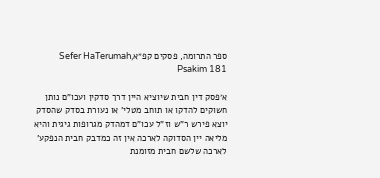ספר התרומה, פסקים קפ״אSefer HaTerumah, Psakim 181

א׳פסק דין חבית שיוציא היין דרך סדקין ועכו"ם נותן חשוקים להדקו או תוחב מטלי' או נעורת בסדק שהסדק יוצא פירש ר"ש וז"ל עכו"ם דמהדק מגרופות גיגית והיא מליאה יין הסדוקה לארכה אין זה כמדבק חבית הנפקע' לארכה שלשם חבית מזומנת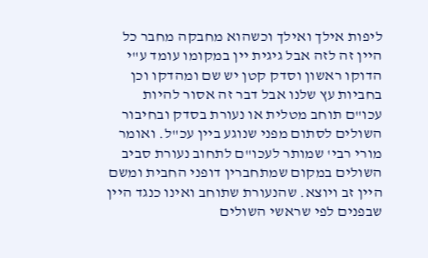ליפות אילך ואילך וכשהוא מחבקה מחבר כל היין זה לזה אבל גיגית יין במקומו עומד ע"י הדוקו ראשון וסדק קטן יש שם ומהדקו וכן בחביות עץ שלנו אבל דבר זה אסור להיות עכו"ם תוחב מטלית או נעורת בסדק ובחיבור השולים לסתום מפני שנוגע ביין עכ"ל. ואומר מורי רבי' שמותר לעכו"ם לתחוב נעורת סביב השולים במקום שמתחברין דופני החבית ומשם היין זב ויוצא. שהנעורת שתוחב ואינו כנגד היין שבפנים לפי שראשי השולים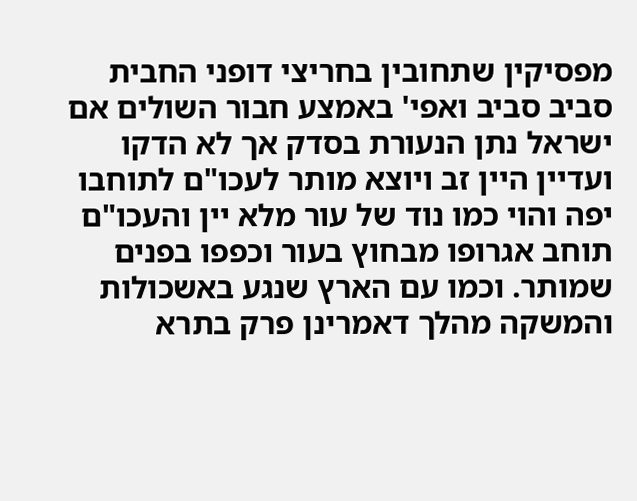מפסיקין שתחובין בחריצי דופני החבית סביב סביב ואפי' באמצע חבור השולים אם ישראל נתן הנעורת בסדק אך לא הדקו ועדיין היין זב ויוצא מותר לעכו"ם לתוחבו יפה והוי כמו נוד של עור מלא יין והעכו"ם תוחב אגרופו מבחוץ בעור וכפפו בפנים שמותר. וכמו עם הארץ שנגע באשכולות והמשקה מהלך דאמרינן פרק בתרא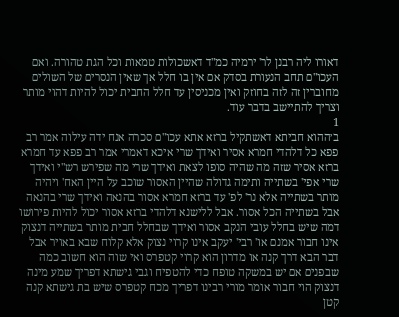דאורו ליה רבנן לר' ירמיה כמ"ד דאשכולות טמאות וכל הגת טהורה. ואם העכו"ם תחב הנעורת בסדק אם אין בו חלל אך שאין הנסרים של השולים מחוברין זה לזה בחוזק ואין מכניסין עד חלל החבית יכול להיות דהוי מותר וצריך להתיישב בדבר עוד.
1
ב׳ההוא חביתא דאשתקיל ברזא אתא עכו"ם סכרה אנח ידה עילוה אמר רב פפא כל דלהדי חמרא אסיר ואידך שרי איכא דאמרי אמר רב פפא עד חמרא ברזא אסיר שזה מה שהיה סופו לצאת ואידך שרי מה שפירש רש"י ואידך שרי אפי' בשתייה ותימה גדולה שהיין האסור שוכב על היין האח' ויהיה מותר בשתייה אלא נר' לפ' עד ברזא חמרא אסור בהנאה ואידך שרי בהנאה אבל בשתייה הכל אסור. אבל ללישנא דלהדי ברזא אסור יכול להיות פירושו דמה שיש בחלל עובי הנקב אסור ואידך שבחלל חבית מותר בשתייה דנצוק אינו חבור אמנם או' רבי' יעקב אינו קרוי נצוק אלא קלוח שבא באויר אבל דבר הבא דרך קנה או מדרון הוא קרוי קטפרס ואי שוה הוא חשוב כמה שבפנים אם יש במשקה טופח כדי להטפיח וגבי גישתא דפריך שמע מינה דנצוק הוי חבור אומר מורי רבינו דפריך מכח קטפרס שיש בת גישתא קנה קטן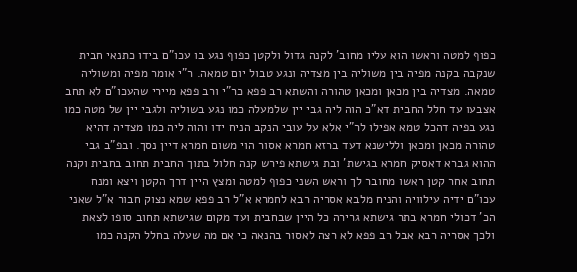כפוף למטה וראשו הוא עליו מחוב' לקנה גדול ולקטן כפוף נגע בו עכו"ם בידו כתנאי חבית שנקבה בקנה מפיה בין משוליה בין מצדיה ונגע טבול יום טמאה. ר"י אומר מפיה ומשוליה טמאה. מצדיה בין מכאן ומכאן טהורה והשתא רב פפא כר"י ורב פפא מיירי שהעכו"ם לא תחב אצבעו עד חלל החבית דא"כ הוה ליה גבי יין שלמעלה כמו נגע בשוליה ולגבי יין של מטה כמו נגע בפיה דהכל טמא אפילו לר"י אלא על עובי הנקב הניח ידו והוה ליה כמו מצדיה דהיא טהורה מכאן ומכאן וללישנא דעד ברזא חמרא אסור הוי משום חמרא דיין נסך. ובפ"ב גבי ההוא גברא דאסיק חמרא בגישת' ובת גישתא פירש קנה חלול בתוך החבית תחוב בחבית וקנה תחוב אחר קטן ראשו מחובר לך וראש השני כפוף למטה ומצץ היין דרך הקטן ויצא ומנח עכו"ם ידיה עילוויה והניח מלבא אסריה רבא לחמרא א"ל רב פפא שמא נצוק חבור א"ל שאני הכ' דכולי חמרא בתר גישתא גרירה כל היין שבחבית ועד מקום שגישתא תחוב סופו לצאת ולכך אסריה רבא אבל רב פפא לא רצה לאסור בהנאה כי אם מה שעלה בחלל הקנה כמו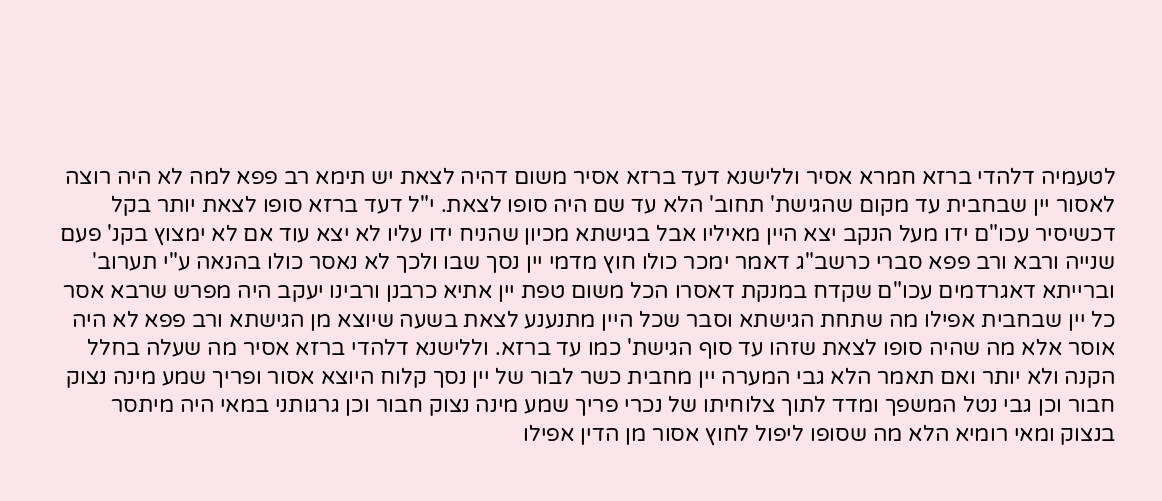לטעמיה דלהדי ברזא חמרא אסיר וללישנא דעד ברזא אסיר משום דהיה לצאת יש תימא רב פפא למה לא היה רוצה לאסור יין שבחבית עד מקום שהגישת' תחוב' הלא עד שם היה סופו לצאת. י"ל דעד ברזא סופו לצאת יותר בקל דכשיסיר עכו"ם ידו מעל הנקב יצא היין מאיליו אבל בגישתא מכיון שהניח ידו עליו לא יצא עוד אם לא ימצוץ בקנ' פעם שנייה ורבא ורב פפא סברי כרשב"ג דאמר ימכר כולו חוץ מדמי יין נסך שבו ולכך לא נאסר כולו בהנאה ע"י תערוב' וברייתא דאגרדמים עכו"ם שקדח במנקת דאסרו הכל משום טפת יין אתיא כרבנן ורבינו יעקב היה מפרש שרבא אסר כל יין שבחבית אפילו מה שתחת הגישתא וסבר שכל היין מתנענע לצאת בשעה שיוצא מן הגישתא ורב פפא לא היה אוסר אלא מה שהיה סופו לצאת שזהו עד סוף הגישת' כמו עד ברזא. וללישנא דלהדי ברזא אסיר מה שעלה בחלל הקנה ולא יותר ואם תאמר הלא גבי המערה יין מחבית כשר לבור של יין נסך קלוח היוצא אסור ופריך שמע מינה נצוק חבור וכן גבי נטל המשפך ומדד לתוך צלוחיתו של נכרי פריך שמע מינה נצוק חבור וכן גרגותני במאי היה מיתסר בנצוק ומאי רומיא הלא מה שסופו ליפול לחוץ אסור מן הדין אפילו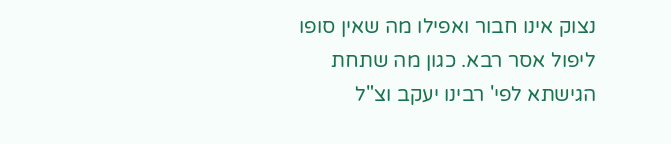נצוק אינו חבור ואפילו מה שאין סופו ליפול אסר רבא. כגון מה שתחת הגישתא לפי' רבינו יעקב וצ"ל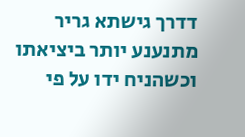דדרך גישתא גריר מתנענע יותר ביציאתו וכשהניח ידו על פי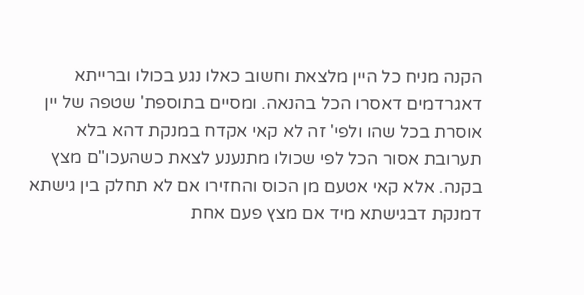הקנה מניח כל היין מלצאת וחשוב כאלו נגע בכולו וברייתא דאגרדמים דאסרו הכל בהנאה. ומסיים בתוספת' שטפה של יין אוסרת בכל שהו ולפי' זה לא קאי אקדח במנקת דהא בלא תערובת אסור הכל לפי שכולו מתנענע לצאת כשהעכו"ם מצץ בקנה. אלא קאי אטעם מן הכוס והחזירו אם לא תחלק בין גישתא דמנקת דבגישתא מיד אם מצץ פעם אחת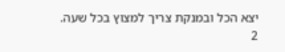יצא הכל ובמנקת צריך למצוץ בכל שעה.
2